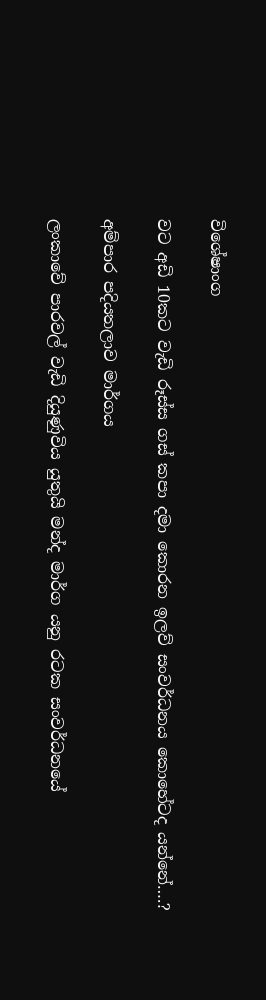විශේෂාංග

වට අඩි 10කට වැඩි රූස්ස ගස් කපා දමා කොරන ඉලව් සංවර්ධනය කොහේටද යන්නේ….?

අම්පාර පදියතලාව මාර්ගය

ලංකාවේ පාරවල් වැඩි දියුණුවිය යුතුයි මන්ද මාර්ග යනු රටක සංවර්ධනයේ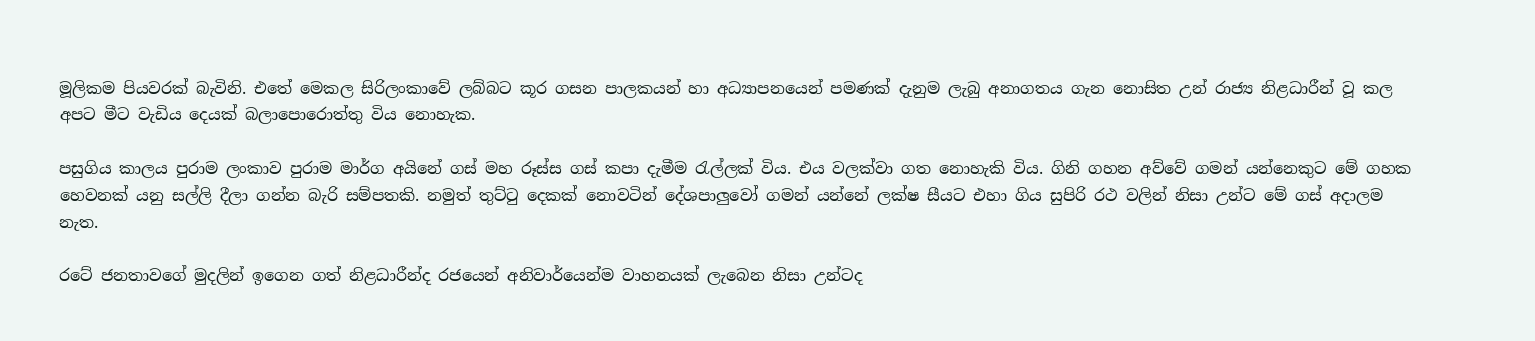මූලිකම පියවරක් බැවිනි. එතේ මෙකල සිරිලංකාවේ ලබ්බට කූර ගසන පාලකයන් හා අධ්‍යාපනයෙන් පමණක් දැනුම ලැබු අනාගතය ගැන නොසිත උන් රාජ්‍ය නිළධාරීන් වූ කල අපට මීට වැඩිය දෙයක් බලාපොරොත්තු විය නොහැක.

පසුගිය කාලය පුරාම ලංකාව පුරාම මාර්ග අයිනේ ගස් මහ රූස්ස ගස් කපා දැමීම රැල්ලක් විය. එය වලක්වා ගත නොහැකි විය. ගිනි ගහන අව්වේ ගමන් යන්නෙකුට මේ ගහක හෙවනක් යනු සල්ලි දීලා ගන්න බැරි සම්පතකි. නමුත් තුට්ටු දෙකක් නොවටින් දේශපාලුවෝ ගමන් යන්නේ ලක්ෂ සීයට එහා ගිය සුපිරි රථ වලින් නිසා උන්ට මේ ගස් අදාලම නැත.

රටේ ජනතාවගේ මුදලින් ඉගෙන ගත් නිළධාරීන්ද රජයෙන් අනිවාර්යෙන්ම වාහනයක් ලැබෙන නිසා උන්ටද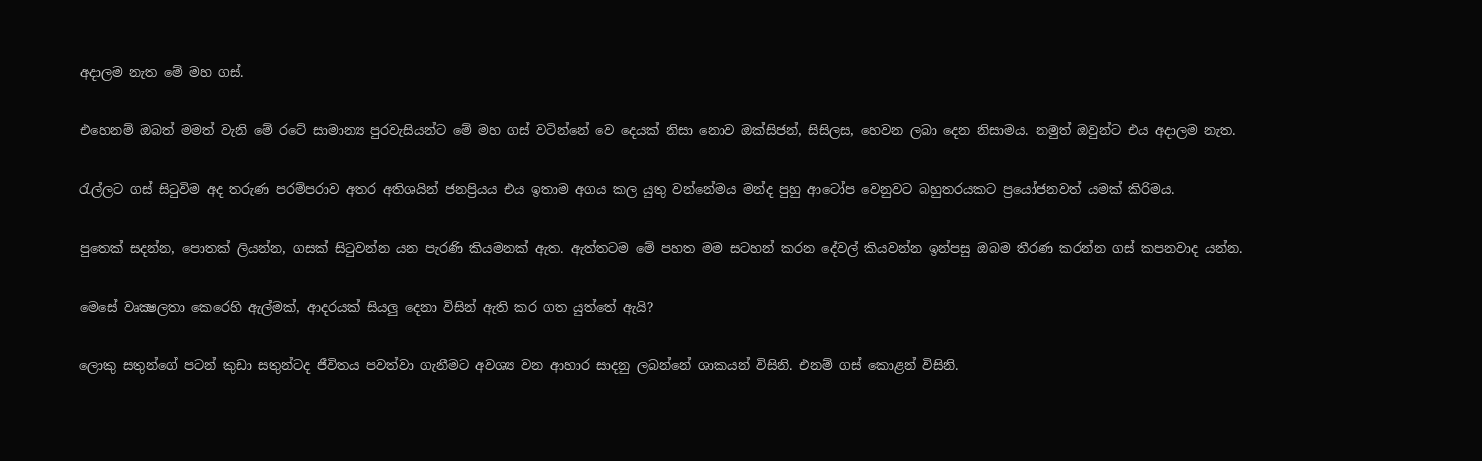අදාලම නැත මේ මහ ගස්.

එහෙනම් ඔබත් මමත් වැනි මේ රටේ සාමාන්‍ය පුරවැසියන්ට මේ මහ ගස් වටින්නේ වෙ දෙයක් නිසා නොව ඔක්සිජන්, සිසිලස, හෙවන ලබා දෙන නිසාමය. නමුත් ඔවුන්ට එය අදාලම නැත.

රැල්ලට ගස් සිටුවිම අද තරුණ පරම්පරාව අතර අතිශයින් ජනප්‍රියය එය ඉතාම අගය කල යුතු වන්නේමය මන්ද පුහු ආටෝප වෙනුවට බහුතරයකට ප්‍රයෝජනවත් යමක් කිරිමය.

පුතෙක්‌ සදන්න, පොතක්‌ ලියන්න, ගසක්‌ සිටුවන්න යන පැරණි කියමනක් ඇත. ඇත්තටම මේ පහත මම සටහන් කරන දේවල් කියවන්න ඉන්පසු ඔබම තීරණ කරන්න ගස් කපනවාද යන්න.

මෙසේ වෘක්‍ෂලතා කෙරෙහි ඇල්මක්‌, ආදරයක්‌ සියලු දෙනා විසින් ඇති කර ගත යුත්තේ ඇයි?

ලොකු සතුන්ගේ පටන් කුඩා සතුන්ටද ජීවිතය පවත්වා ගැනීමට අවශ්‍ය වන ආහාර සාදනු ලබන්නේ ශාකයන් විසිනි. එනම් ගස්‌ කොළන් විසිනි.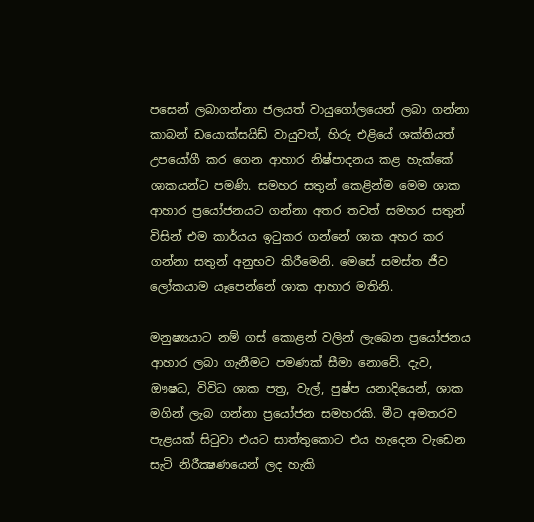පසෙන් ලබාගන්නා ජලයත් වායුගෝලයෙන් ලබා ගන්නා කාබන් ඩයොක්‌සයිඩ් වායුවත්, හිරු එළියේ ශක්‌තියත් උපයෝගී කර ගෙන ආහාර නිෂ්පාදනය කළ හැක්‌කේ ශාකයන්ට පමණි. සමහර සතුන් කෙළින්ම මෙම ශාක ආහාර ප්‍රයෝජනයට ගන්නා අතර තවත් සමහර සතුන් විසින් එම කාර්යය ඉටුකර ගන්නේ ශාක අහර කර ගන්නා සතුන් අනුභව කිරීමෙනි. මෙසේ සමස්‌ත ජීව ලෝකයාම යෑපෙන්නේ ශාක ආහාර මතිනි.

මනුෂ්‍යයාට නම් ගස්‌ කොළන් වලින් ලැබෙන ප්‍රයෝජනය ආහාර ලබා ගැනීමට පමණක්‌ සීමා නොවේ. දැව, ඖෂධ, විවිධ ශාක පත්‍ර, වැල්, පුෂ්ප යනාදියෙන්, ශාක මගින් ලැබ ගන්නා ප්‍රයෝජන සමහරකි. මීට අමතරව පැළයක්‌ සිටුවා එයට සාත්තුකොට එය හැදෙන වැඩෙන සැටි නිරීක්‍ෂණයෙන් ලද හැකි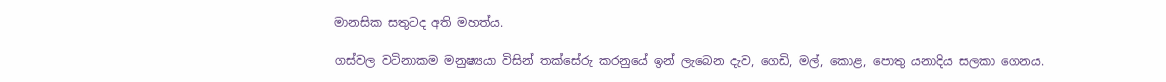මානසික සතුටද අති මහත්ය.

ගස්‌වල වටිනාකම මනුෂ්‍යයා විසින් තක්‌සේරු කරනුයේ ඉන් ලැබෙන දැව, ගෙඩි, මල්, කොළ, පොතු යනාදිය සලකා ගෙනය.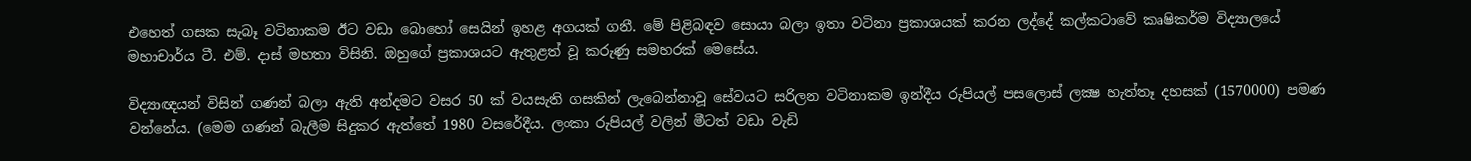එහෙත් ගසක සැබෑ වටිනාකම ඊට වඩා බොහෝ සෙයින් ඉහළ අගයක්‌ ගනී. මේ පිළිබඳව සොයා බලා ඉතා වටිනා ප්‍රකාශයක්‌ කරන ලද්දේ කල්කටාවේ කෘෂිකර්ම විද්‍යාලයේ මහාචාර්ය ටී. එම්. දාස්‌ මහතා විසිනි. ඔහුගේ ප්‍රකාශයට ඇතුළත් වූ කරුණු සමහරක්‌ මෙසේය.

විද්‍යාඥයන් විසින් ගණන් බලා ඇති අන්දමට වසර 50 ක්‌ වයසැති ගසකින් ලැබෙන්නාවූ සේවයට සරිලන වටිනාකම ඉන්දීය රුපියල් පසලොස්‌ ලක්‍ෂ හැත්තෑ දහසක්‌ (1570000) පමණ වන්නේය. (මෙම ගණන් බැලීම සිදුකර ඇත්තේ 1980 වසරේදීය. ලංකා රුපියල් වලින් මීටත් වඩා වැඩි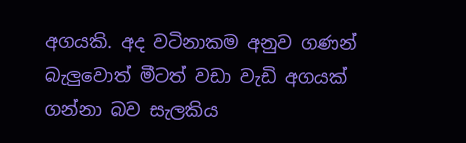අගයකි. අද වටිනාකම අනුව ගණන් බැලුවොත් මීටත් වඩා වැඩි අගයක්‌ ගන්නා බව සැලකිය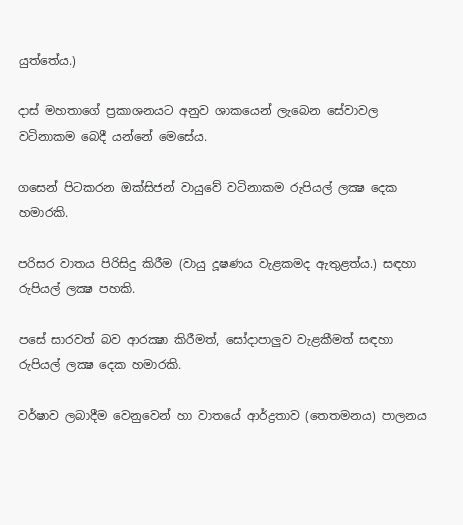යුත්තේය.)

දාස්‌ මහතාගේ ප්‍රකාශනයට අනුව ශාකයෙන් ලැබෙන සේවාවල වටිනාකම බෙදී යන්නේ මෙසේය.

ගසෙන් පිටකරන ඔක්‌සිජන් වායුවේ වටිනාකම රුපියල් ලක්‍ෂ දෙක හමාරකි.

පරිසර වාතය පිරිසිදු කිරීම (වායු දූෂණය වැළකමද ඇතුළත්ය.) සඳහා රුපියල් ලක්‍ෂ පහකි.

පසේ සාරවත් බව ආරක්‍ෂා කිරීමත්, සෝදාපාලුව වැළකීමත් සඳහා රුපියල් ලක්‍ෂ දෙක හමාරකි.

වර්ෂාව ලබාදීම වෙනුවෙන් හා වාතයේ ආර්ද්‍රතාව (තෙතමනය) පාලනය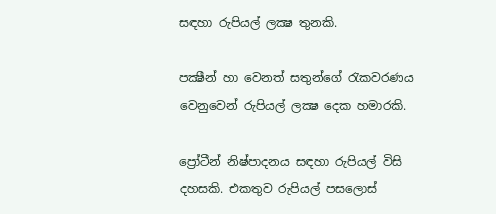සඳහා රුපියල් ලක්‍ෂ තුනකි.

පක්‍ෂීන් හා වෙනත් සතුන්ගේ රැකවරණය වෙනුවෙන් රුපියල් ලක්‍ෂ දෙක හමාරකි.

ප්‍රෝටීන් නිෂ්පාදනය සඳහා රුපියල් විසි දහසකි. එකතුව රුපියල් පසලොස්‌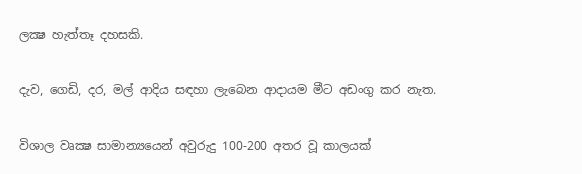ලක්‍ෂ හැත්තෑ දහසකි.

දැව, ගෙඩි, දර, මල් ආදිය සඳහා ලැබෙන ආදායම මීට අඩංගු කර නැත.

විශාල වෘක්‍ෂ සාමාන්‍යයෙන් අවුරුදු 100-200 අතර වූ කාලයක්‌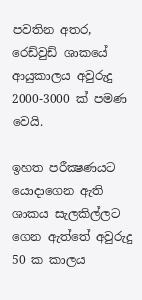පවතින අතර, රෙඩ්වුඩ් ශාකයේ ආයුකාලය අවුරුදු 2000-3000 ක්‌ පමණ වෙයි.

ඉහත පරීක්‍ෂණයට යොදාගෙන ඇති ශාකය සැලකිල්ලට ගෙන ඇත්තේ අවුරුදු 50 ක කාලය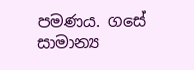පමණය. ගසේ සාමාන්‍ය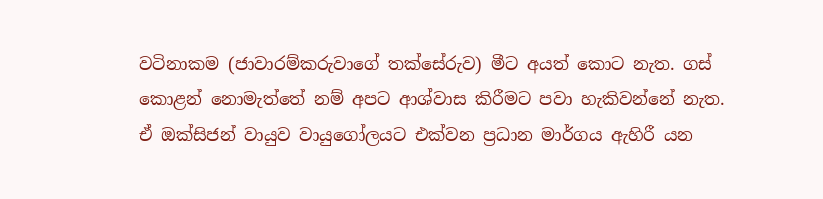වටිනාකම (ජාවාරම්කරුවාගේ තක්‌සේරුව) මීට අයත් කොට නැත. ගස්‌ කොළන් නොමැත්තේ නම් අපට ආශ්වාස කිරීමට පවා හැකිවන්නේ නැත. ඒ ඔක්‌සිජන් වායුව වායුගෝලයට එක්‌වන ප්‍රධාන මාර්ගය ඇහිරී යන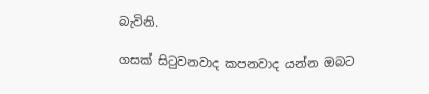බැවිනි.

ගසක් සිටුවනවාද කපනවාද යන්න ඔබට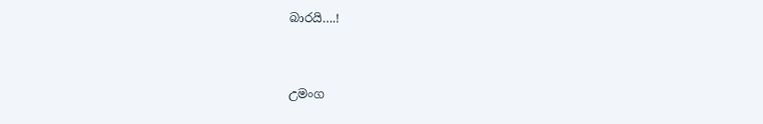බාරයි….!


උමංග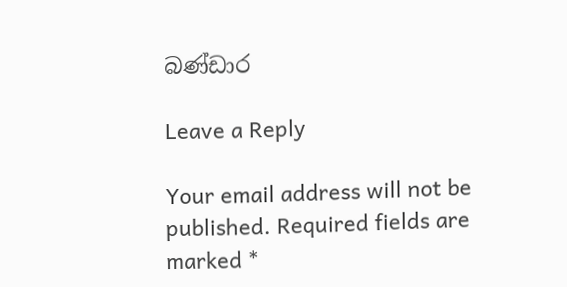බණ්ඩාර

Leave a Reply

Your email address will not be published. Required fields are marked *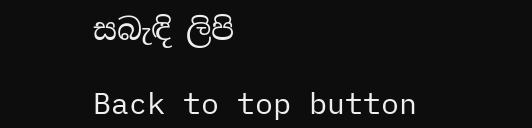සබැඳි ලිපි

Back to top button